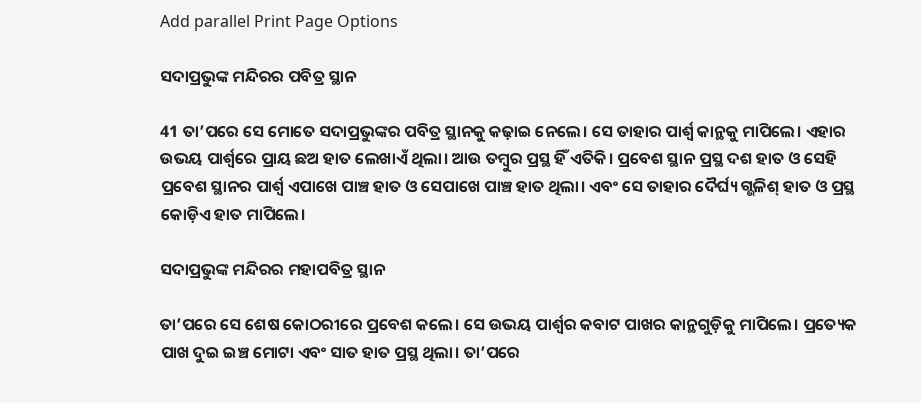Add parallel Print Page Options

ସଦାପ୍ରଭୁଙ୍କ ମନ୍ଦିରର ପବିତ୍ର ସ୍ଥାନ

41 ତା’ପରେ ସେ ମୋତେ ସଦାପ୍ରଭୁଙ୍କର ପବିତ୍ର ସ୍ଥାନକୁ କଢ଼ାଇ ନେଲେ। ସେ ତାହାର ପାର୍ଶ୍ୱ କାନ୍ଥକୁ ମାପିଲେ। ଏହାର ଉଭୟ ପାର୍ଶ୍ୱରେ ପ୍ରାୟ ଛଅ ହାତ ଲେଖାଏଁ ଥିଲା। ଆଉ ତମ୍ବୁର ପ୍ରସ୍ଥ ହିଁ ଏତିକି। ପ୍ରବେଶ ସ୍ଥାନ ପ୍ରସ୍ଥ ଦଶ ହାତ ଓ ସେହି ପ୍ରବେଶ ସ୍ଥାନର ପାର୍ଶ୍ୱ ଏପାଖେ ପାଞ୍ଚ ହାତ ଓ ସେପାଖେ ପାଞ୍ଚ ହାତ ଥିଲା। ଏବଂ ସେ ତାହାର ଦୈର୍ଘ୍ୟ ଗ୍ଭଳିଶ୍ ହାତ ଓ ପ୍ରସ୍ଥ କୋଡ଼ିଏ ହାତ ମାପିଲେ।

ସଦାପ୍ରଭୁଙ୍କ ମନ୍ଦିରର ମହାପବିତ୍ର ସ୍ଥାନ

ତା’ପରେ ସେ ଶେଷ କୋଠରୀରେ ପ୍ରବେଶ କଲେ। ସେ ଉଭୟ ପାର୍ଶ୍ୱର କବାଟ ପାଖର କାନ୍ଥଗୁଡ଼ିକୁ ମାପିଲେ। ପ୍ରତ୍ୟେକ ପାଖ ଦୁଇ ଇଞ୍ଚ ମୋଟା ଏବଂ ସାତ ହାତ ପ୍ରସ୍ଥ ଥିଲା। ତା’ପରେ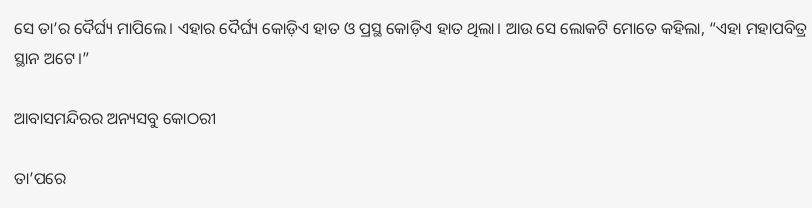ସେ ତା’ର ଦୈର୍ଘ୍ୟ ମାପିଲେ। ଏହାର ଦୈର୍ଘ୍ୟ କୋଡ଼ିଏ ହାତ ଓ ପ୍ରସ୍ଥ କୋଡ଼ିଏ ହାତ ଥିଲା। ଆଉ ସେ ଲୋକଟି ମୋତେ କହିଲା, “ଏହା ମହାପବିତ୍ର ସ୍ଥାନ ଅଟେ।”

ଆବାସମନ୍ଦିରର ଅନ୍ୟସବୁ କୋଠରୀ

ତା’ପରେ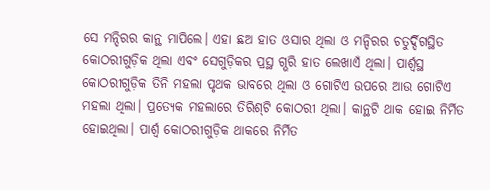ସେ ମନ୍ଦିରର କାନ୍ଥ ମାପିଲେ। ଏହା ଛଅ ହାତ ଓସାର ଥିଲା ଓ ମନ୍ଦିରର ଚତୁର୍ଦ୍ଦିଗସ୍ଥିତ କୋଠରୀଗୁଡ଼ିକ ଥିଲା ଏବଂ ସେଗୁଡ଼ିକର ପ୍ରସ୍ଥ ଗ୍ଭରି ହାତ ଲେଖାଏଁ ଥିଲା। ପାର୍ଶ୍ୱସ୍ଥ କୋଠରୀଗୁଡ଼ିକ ତିନି ମହଲା ପୃଥକ ଭାବରେ ଥିଲା ଓ ଗୋଟିଏ ଉପରେ ଆଉ ଗୋଟିଏ ମହଲା ଥିଲା। ପ୍ରତ୍ୟେକ ମହଲାରେ ତିରି‌‌ଶ୍‌‌ଟି କୋଠରୀ ଥିଲା। କାନ୍ଥଟି ଥାକ ହୋଇ ନିର୍ମିତ ହୋଇଥିଲା। ପାର୍ଶ୍ୱ କୋଠରୀଗୁଡ଼ିକ ଥାକରେ ନିର୍ମିତ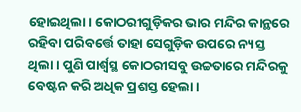ହୋଇଥିଲା। କୋଠରୀଗୁଡ଼ିକର ଭାର ମନ୍ଦିର କାନ୍ଥରେ ରହିବା ପରିବର୍ତ୍ତେ ତାହା ସେଗୁଡ଼ିକ ଉପରେ ନ୍ୟସ୍ତ ଥିଲା। ପୁଣି ପାର୍ଶ୍ୱସ୍ଥ କୋଠରୀସବୁ ଉଚ୍ଚତାରେ ମନ୍ଦିରକୁ ବେଷ୍ଟନ କରି ଅଧିକ ପ୍ରଶସ୍ତ ହେଲା।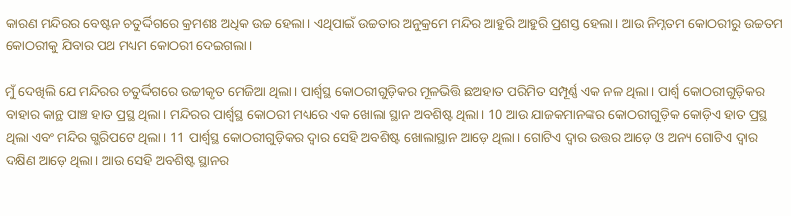କାରଣ ମନ୍ଦିରର ବେଷ୍ଟନ ଚତୁର୍ଦ୍ଦିଗରେ କ୍ରମଶଃ ଅଧିକ ଉଚ୍ଚ ହେଲା। ଏଥିପାଇଁ ଉଚ୍ଚତାର ଅନୁକ୍ରମେ ମନ୍ଦିର ଆହୁରି ଆହୁରି ପ୍ରଶସ୍ତ ହେଲା। ଆଉ ନିମ୍ନତମ କୋଠରୀରୁ ଉଚ୍ଚତମ କୋଠରୀକୁ ଯିବାର ପଥ ମଧ୍ୟମ କୋଠରୀ ଦେଇଗଲା।

ମୁଁ ଦେଖିଲି ଯେ ମନ୍ଦିରର ଚତୁର୍ଦ୍ଦିଗରେ ଉଚ୍ଚୀକୃତ ମେଜିଆ ଥିଲା। ପାର୍ଶ୍ୱସ୍ଥ କୋଠରୀଗୁଡ଼ିକର ମୂଳଭିତ୍ତି ଛଅହାତ ପରିମିତ ସମ୍ପୂର୍ଣ୍ଣ ଏକ ନଳ ଥିଲା। ପାର୍ଶ୍ୱ କୋଠରୀଗୁଡ଼ିକର ବାହାର କାନ୍ଥ ପାଞ୍ଚ ହାତ ପ୍ରସ୍ଥ ଥିଲା। ମନ୍ଦିରର ପାର୍ଶ୍ୱସ୍ଥ କୋଠରୀ ମଧ୍ୟରେ ଏକ ଖୋଲା ସ୍ଥାନ ଅବଶିଷ୍ଟ ଥିଲା। 10 ଆଉ ଯାଜକମାନଙ୍କର କୋଠରୀଗୁଡ଼ିକ କୋଡ଼ିଏ ହାତ ପ୍ରସ୍ଥ ଥିଲା ଏବଂ ମନ୍ଦିର ଗ୍ଭରିପଟେ ଥିଲା। 11 ପାର୍ଶ୍ୱସ୍ଥ କୋଠରୀଗୁଡ଼ିକର ଦ୍ୱାର ସେହି ଅବଶିଷ୍ଟ ଖୋଲାସ୍ଥାନ ଆଡ଼େ ଥିଲା। ଗୋଟିଏ ଦ୍ୱାର ଉତ୍ତର ଆଡ଼େ ଓ ଅନ୍ୟ ଗୋଟିଏ ଦ୍ୱାର ଦକ୍ଷିଣ ଆଡ଼େ ଥିଲା। ଆଉ ସେହି ଅବଶିଷ୍ଟ ସ୍ଥାନର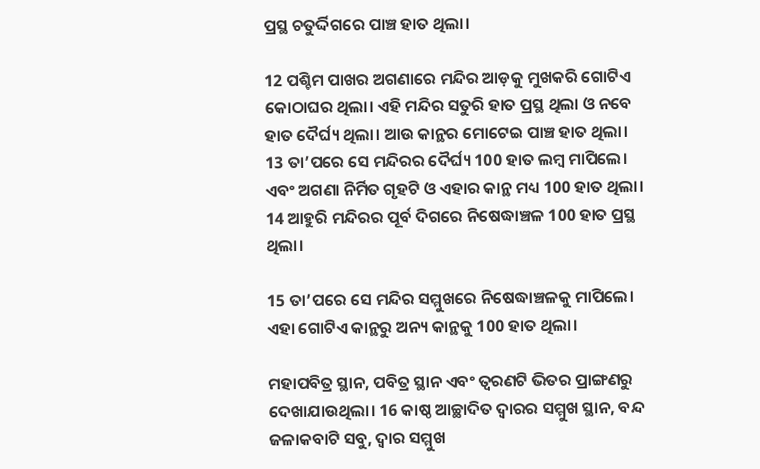ପ୍ରସ୍ଥ ଚତୁର୍ଦ୍ଦିଗରେ ପାଞ୍ଚ ହାତ ଥିଲା।

12 ପଶ୍ଚିମ ପାଖର ଅଗଣାରେ ମନ୍ଦିର ଆଡ଼କୁ ମୁଖକରି ଗୋଟିଏ କୋଠାଘର ଥିଲା। ଏହି ମନ୍ଦିର ସତୁରି ହାତ ପ୍ରସ୍ଥ ଥିଲା ଓ ନବେ ହାତ ଦୈର୍ଘ୍ୟ ଥିଲା। ଆଉ କାନ୍ଥର ମୋଟେଇ ପାଞ୍ଚ ହାତ ଥିଲା। 13 ତା’ପରେ ସେ ମନ୍ଦିରର ଦୈର୍ଘ୍ୟ 100 ହାତ ଲମ୍ବ ମାପିଲେ। ଏବଂ ଅଗଣା ନିର୍ମିତ ଗୃହଟି ଓ ଏହାର କାନ୍ଥ ମଧ୍ୟ 100 ହାତ ଥିଲା। 14 ଆହୁରି ମନ୍ଦିରର ପୂର୍ବ ଦିଗରେ ନିଷେଦ୍ଧାଞ୍ଚଳ 100 ହାତ ପ୍ରସ୍ଥ ଥିଲା।

15 ତା’ପରେ ସେ ମନ୍ଦିର ସମ୍ମୁଖରେ ନିଷେଦ୍ଧାଞ୍ଚଳକୁ ମାପିଲେ। ଏହା ଗୋଟିଏ କାନ୍ଥରୁ ଅନ୍ୟ କାନ୍ଥକୁ 100 ହାତ ଥିଲା।

ମହାପବିତ୍ର ସ୍ଥାନ, ପବିତ୍ର ସ୍ଥାନ ଏବଂ ତ୍ୱରଣଟି ଭିତର ପ୍ରାଙ୍ଗଣରୁ ଦେଖାଯାଉଥିଲା। 16 କାଷ୍ଠ ଆଚ୍ଛାଦିତ ଦ୍ୱାରର ସମ୍ମୁଖ ସ୍ଥାନ, ବନ୍ଦ ଜଳାକବାଟି ସବୁ, ଦ୍ୱାର ସମ୍ମୁଖ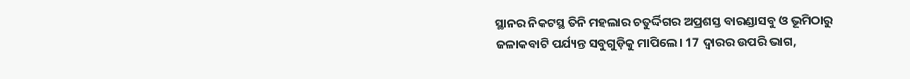ସ୍ଥାନର ନିକଟସ୍ଥ ତିନି ମହଲାର ଚତୁର୍ଦ୍ଦିଗର ଅପ୍ରଶସ୍ତ ବାରଣ୍ଡାସବୁ ଓ ଭୂମିଠାରୁ ଜଳାକବାଟି ପର୍ଯ୍ୟନ୍ତ ସବୁଗୁଡ଼ିକୁ ମାପିଲେ। 17 ଦ୍ୱାରର ଉପରି ଭାଗ,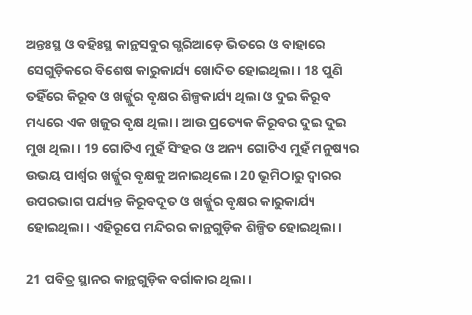ଅନ୍ତଃସ୍ଥ ଓ ବହିଃସ୍ଥ କାନ୍ଥସବୁର ଗ୍ଭରିଆଡ଼େ ଭିତରେ ଓ ବାହାରେ ସେଗୁଡ଼ିକରେ ବିଶେଷ କାରୁକାର୍ଯ୍ୟ ଖୋଦିତ ହୋଇଥିଲା। 18 ପୁଣି ତହିଁରେ କିରୂବ ଓ ଖର୍ଜ୍ଜୁର ବୃକ୍ଷର ଶିଳ୍ପକାର୍ଯ୍ୟ ଥିଲା ଓ ଦୁଇ କିରୂବ ମଧ୍ୟରେ ଏକ ଖଜୁର ବୃକ୍ଷ ଥିଲା। ଆଉ ପ୍ରତ୍ୟେକ କିରୂବର ଦୁଇ ଦୁଇ ମୁଖ ଥିଲା। 19 ଗୋଟିଏ ମୁହଁ ସିଂହର ଓ ଅନ୍ୟ ଗୋଟିଏ ମୁହଁ ମନୁଷ୍ୟର ଉଭୟ ପାର୍ଶ୍ୱର ଖର୍ଜ୍ଜୁର ବୃକ୍ଷକୁ ଅନାଇଥିଲେ। 20 ଭୂମିଠାରୁ ଦ୍ୱାରର ଉପରଭାଗ ପର୍ଯ୍ୟନ୍ତ କିରୂବଦୂତ ଓ ଖର୍ଜ୍ଜୁର ବୃକ୍ଷର କାରୁକାର୍ଯ୍ୟ ହୋଇଥିଲା। ଏହିରୂପେ ମନ୍ଦିରର କାନ୍ଥଗୁଡ଼ିକ ଶିଳ୍ପିତ ହୋଇଥିଲା।

21 ପବିତ୍ର ସ୍ଥାନର କାନ୍ଥଗୁଡ଼ିକ ବର୍ଗାକାର ଥିଲା।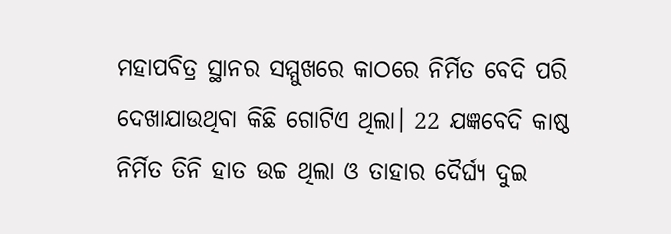ମହାପବିତ୍ର ସ୍ଥାନର ସମ୍ମୁଖରେ କାଠରେ ନିର୍ମିତ ବେଦି ପରି ଦେଖାଯାଉଥିବା କିଛି ଗୋଟିଏ ଥିଲା। 22 ଯଜ୍ଞବେଦି କାଷ୍ଠ ନିର୍ମିତ ତିନି ହାତ ଉଚ୍ଚ ଥିଲା ଓ ତାହାର ଦୈର୍ଘ୍ୟ ଦୁଇ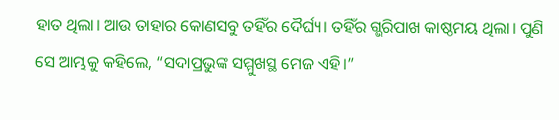ହାତ ଥିଲା। ଆଉ ତାହାର କୋଣସବୁ ତହିଁର ଦୈର୍ଘ୍ୟ। ତହିଁର ଗ୍ଭରିପାଖ କାଷ୍ଠମୟ ଥିଲା। ପୁଣି ସେ ଆମ୍ଭକୁ କହିଲେ, “ସଦାପ୍ରଭୁଙ୍କ ସମ୍ମୁଖସ୍ଥ ମେଜ ଏହି।”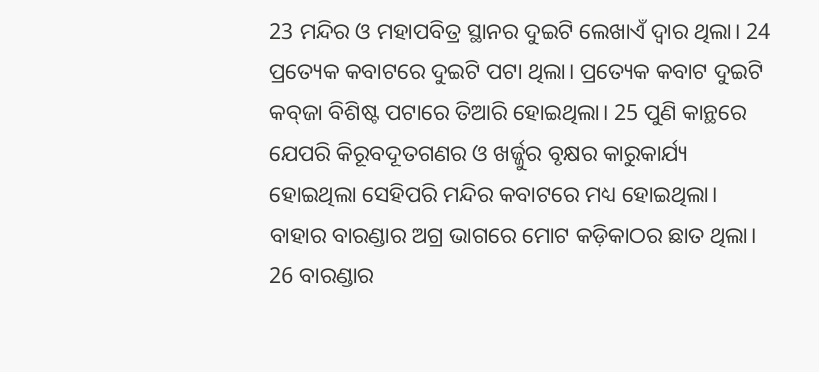23 ମନ୍ଦିର ଓ ମହାପବିତ୍ର ସ୍ଥାନର ଦୁଇଟି ଲେଖାଏଁ ଦ୍ୱାର ଥିଲା। 24 ପ୍ରତ୍ୟେକ କବାଟରେ ଦୁଇଟି ପଟା ଥିଲା। ପ୍ରତ୍ୟେକ କବାଟ ଦୁଇଟି କ‌ବ୍‌ଜା ବିଶିଷ୍ଟ ପଟାରେ ତିଆରି ହୋଇଥିଲା। 25 ପୁଣି କାନ୍ଥରେ ଯେପରି କିରୂବଦୂତଗଣର ଓ ଖର୍ଜ୍ଜୁର ବୃକ୍ଷର କାରୁକାର୍ଯ୍ୟ ହୋଇଥିଲା ସେହିପରି ମନ୍ଦିର କବାଟରେ ମଧ୍ୟ ହୋଇଥିଲା। ବାହାର ବାରଣ୍ଡାର ଅଗ୍ର ଭାଗରେ ମୋଟ କଡ଼ିକାଠର ଛାତ ଥିଲା। 26 ବାରଣ୍ଡାର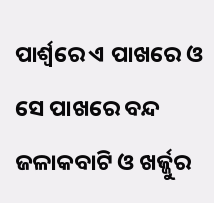ପାର୍ଶ୍ୱରେ ଏ ପାଖରେ ଓ ସେ ପାଖରେ ବନ୍ଦ ଜଳାକବାଟି ଓ ଖର୍ଜ୍ଜୁର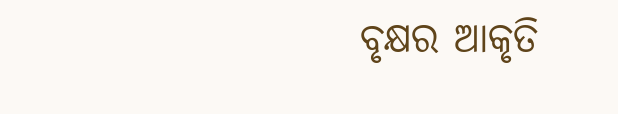ବୃକ୍ଷର ଆକୃତି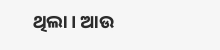ଥିଲା। ଆଉ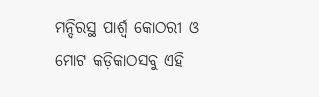ମନ୍ଦିରସ୍ଥ ପାର୍ଶ୍ୱ କୋଠରୀ ଓ ମୋଟ କଡ଼ିକାଠସବୁ ଏହି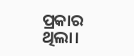ପ୍ରକାର ଥିଲା।